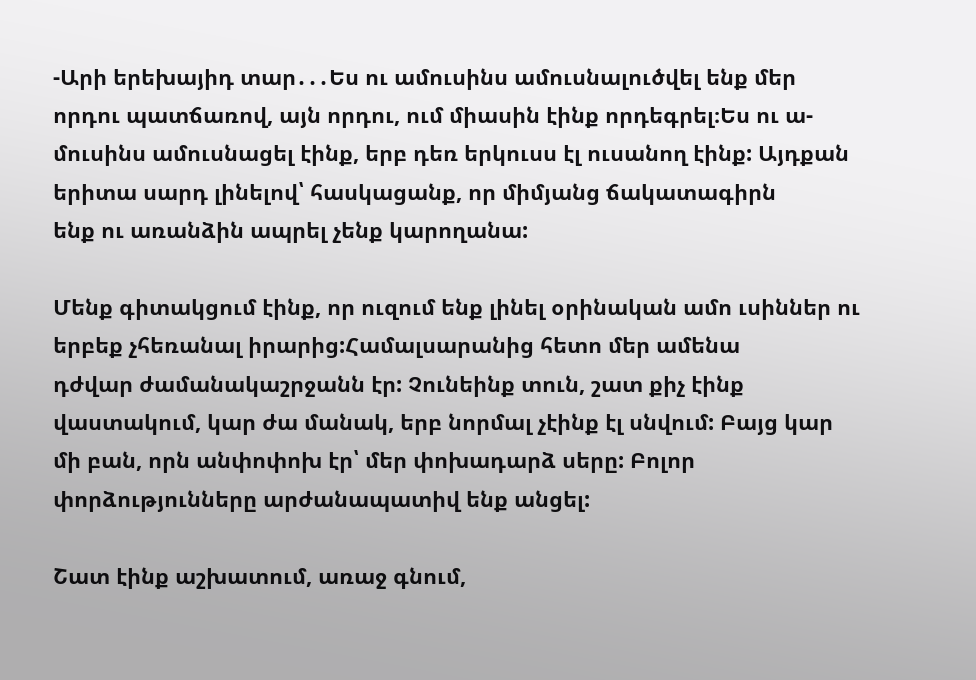-Արի երեխայիդ տար․․․Ես ու ամուսինս ամուսնալուծվել ենք մեր որդու պատճառով, այն որդու, ում միասին էինք որդեգրել։Ես ու ա-
մուսինս ամուսնացել էինք, երբ դեռ երկուսս էլ ուսանող էինք: Այդքան երիտա սարդ լինելով՝ հասկացանք, որ միմյանց ճակատագիրն
ենք ու առանձին ապրել չենք կարողանա:

Մենք գիտակցում էինք, որ ուզում ենք լինել օրինական ամո ւսիններ ու երբեք չհեռանալ իրարից:Համալսարանից հետո մեր ամենա
դժվար ժամանակաշրջանն էր: Չունեինք տուն, շատ քիչ էինք վաստակում, կար ժա մանակ, երբ նորմալ չէինք էլ սնվում: Բայց կար
մի բան, որն անփոփոխ էր՝ մեր փոխադարձ սերը: Բոլոր փորձությունները արժանապատիվ ենք անցել:

Շատ էինք աշխատում, առաջ գնում,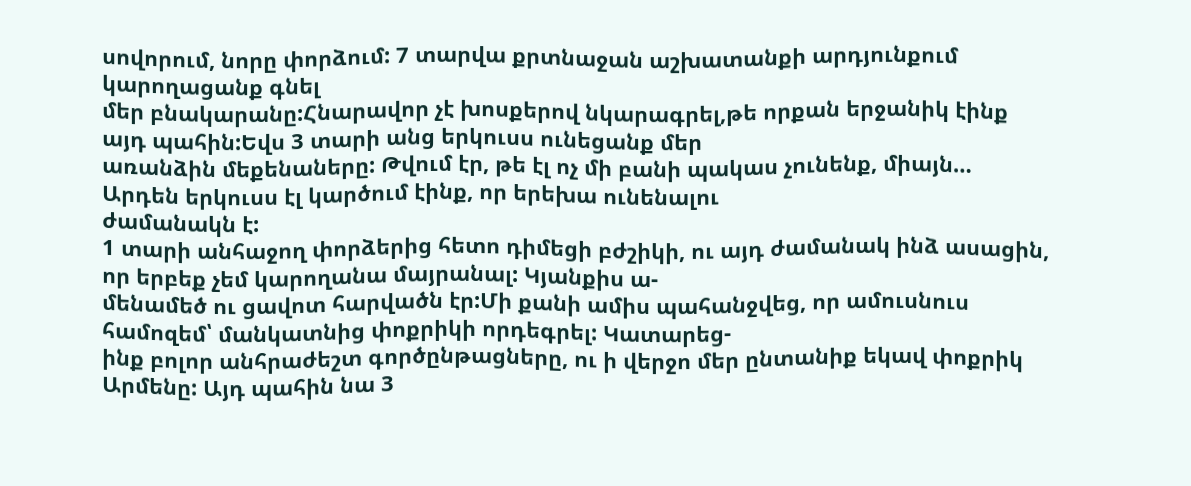սովորում, նորը փորձում: 7 տարվա քրտնաջան աշխատանքի արդյունքում կարողացանք գնել
մեր բնակարանը:Հնարավոր չէ խոսքերով նկարագրել,թե որքան երջանիկ էինք այդ պահին:Եվս 3 տարի անց երկուսս ունեցանք մեր
առանձին մեքենաները: Թվում էր, թե էլ ոչ մի բանի պակաս չունենք, միայն… Արդեն երկուսս էլ կարծում էինք, որ երեխա ունենալու
ժամանակն է:
1 տարի անհաջող փորձերից հետո դիմեցի բժշիկի, ու այդ ժամանակ ինձ ասացին, որ երբեք չեմ կարողանա մայրանալ: Կյանքիս ա-
մենամեծ ու ցավոտ հարվածն էր:Մի քանի ամիս պահանջվեց, որ ամուսնուս համոզեմ՝ մանկատնից փոքրիկի որդեգրել: Կատարեց-
ինք բոլոր անհրաժեշտ գործընթացները, ու ի վերջո մեր ընտանիք եկավ փոքրիկ Արմենը: Այդ պահին նա 3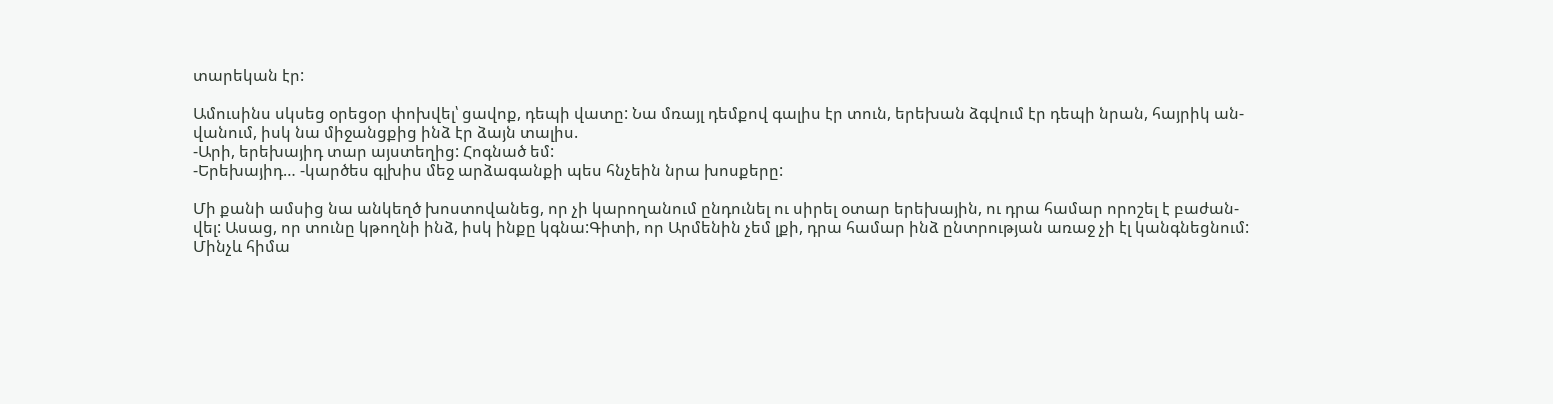տարեկան էր:

Ամուսինս սկսեց օրեցօր փոխվել՝ ցավոք, դեպի վատը: Նա մռայլ դեմքով գալիս էր տուն, երեխան ձգվում էր դեպի նրան, հայրիկ ան-
վանում, իսկ նա միջանցքից ինձ էր ձայն տալիս.
-Արի, երեխայիդ տար այստեղից: Հոգնած եմ:
-Երեխայիդ… -կարծես գլխիս մեջ արձագանքի պես հնչեին նրա խոսքերը:

Մի քանի ամսից նա անկեղծ խոստովանեց, որ չի կարողանում ընդունել ու սիրել օտար երեխային, ու դրա համար որոշել է բաժան-
վել: Ասաց, որ տունը կթողնի ինձ, իսկ ինքը կգնա:Գիտի, որ Արմենին չեմ լքի, դրա համար ինձ ընտրության առաջ չի էլ կանգնեցնում:
Մինչև հիմա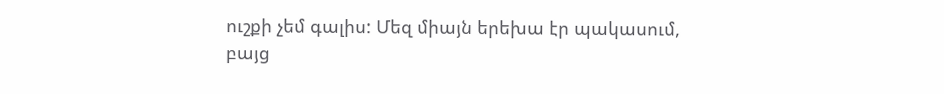ուշքի չեմ գալիս: Մեզ միայն երեխա էր պակասում, բայց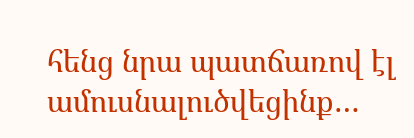հենց նրա պատճառով էլ ամուսնալուծվեցինք…